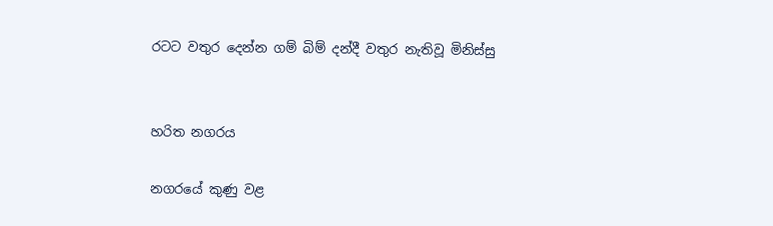රටට වතුර දෙන්න ගම් බිම් දන්දී වතුර නැතිවූ මිනිස්සු


හරිත නගරය

නගරයේ කුණු වළ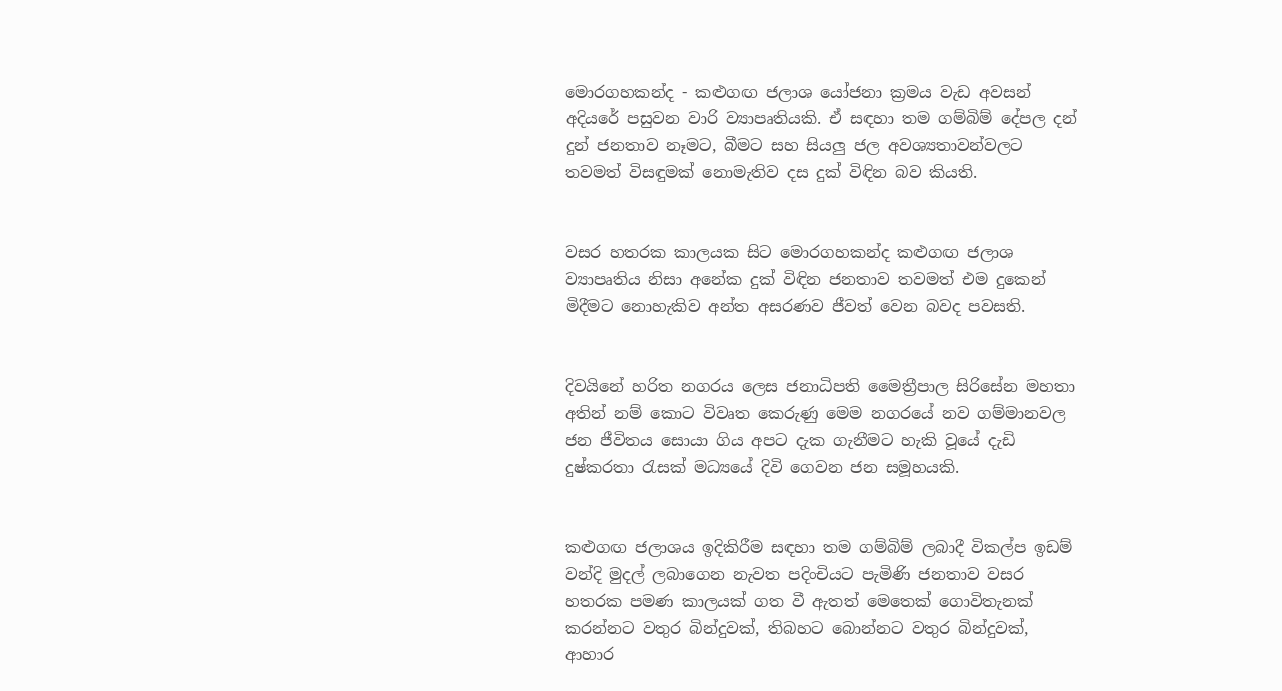මොරගහකන්ද - කළුගඟ ජලාශ යෝජනා ක්‍රමය වැඩ අවසන් අදියරේ පසුවන වාරි ව්‍යාපෘතියකි. ඒ සඳහා තම ගම්බිම් දේපල දන් දුන් ජනතාව නෑමට, බීමට සහ සියලු ජල අවශ්‍යතාවන්වලට තවමත් විසඳුමක් නොමැතිව දස දුක් විඳින බව කියති.


වසර හතරක කාලයක සිට මොරගහකන්ද කළුගඟ ජලාශ ව්‍යාපෘතිය නිසා අනේක දුක් විඳින ජනතාව තවමත් එම දුකෙන් මිදීමට නොහැකිව අන්ත අසරණව ජීවත් වෙන බවද පවසති.


දිවයිනේ හරිත නගරය ලෙස ජනාධිපති මෛත්‍රීපාල සිරිසේන මහතා අතින් නම් කොට විවෘත කෙරුණු මෙම නගරයේ නව ගම්මානවල ජන ජීවිතය සොයා ගිය අපට දැක ගැනීමට හැකි වූයේ දැඩි දුෂ්කරතා රැසක් මධ්‍යයේ දිවි ගෙවන ජන සමූහයකි.


කළුගඟ ජලාශය ඉදිකිරීම සඳහා තම ගම්බිම් ලබාදී විකල්ප ඉඩම් වන්දි මුදල් ලබාගෙන නැවත පදිංචියට පැමිණි ජනතාව වසර හතරක පමණ කාලයක් ගත වී ඇතත් මෙතෙක් ගොවිතැනක් කරන්නට වතුර බින්දුවක්, තිබහට බොන්නට වතුර බින්දුවක්, ආහාර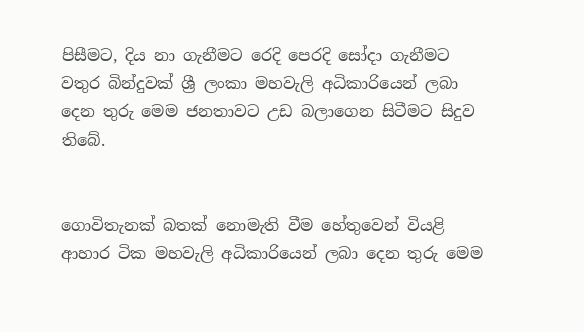පිසීමට, දිය නා ගැනීමට රෙදි පෙරදි සෝදා ගැනීමට වතුර බින්දුවක් ශ්‍රී ලංකා මහවැලි අධිකාරියෙන් ලබා දෙන තුරු මෙම ජනතාවට උඩ බලාගෙන සිටීමට සිදුව තිබේ.


ගොවිතැනක් බතක් නොමැති වීම හේතුවෙන් වියළි ආහාර ටික මහවැලි අධිකාරියෙන් ලබා දෙන තුරු මෙම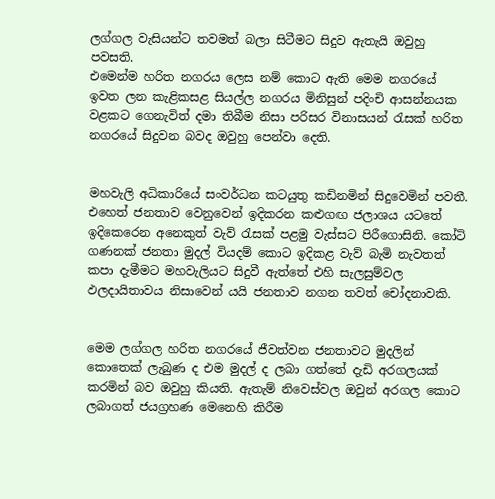ලග්ගල වැසියන්ට තවමත් බලා සිටීමට සිදුව ඇතැයි ඔවුහු පවසති.
එමෙන්ම හරිත නගරය ලෙස නම් කොට ඇති මෙම නගරයේ ඉවත ලන කැළිකසළ සියල්ල නගරය මිනිසුන් පදිංචි ආසන්නයක වළකට ගෙනැවිත් දමා තිබීම නිසා පරිසර විනාසයන් රැසක් හරිත නගරයේ සිදුවන බවද ඔවුහු පෙන්වා දෙති.


මහවැලි අධිකාරියේ සංවර්ධන කටයුතු කඩිනමින් සිදුවෙමින් පවතී. එහෙත් ජනතාව වෙනුවෙන් ඉදිකරන කළුගඟ ජලාශය යටතේ ඉදිකෙරෙන අනෙකුත් වැව් රැසක් පළමු වැස්සට පිරීගොසිනි. කෝටි ගණනක් ජනතා මුදල් වියදම් කොට ඉදිකළ වැව් බැමි නැවතත් කපා දැමීමට මහවැලියට සිදුවී ඇත්තේ එහි සැලසුම්වල ඵලදායිතාවය නිසාවෙන් යයි ජනතාව නගන තවත් චෝදනාවකි.


මෙම ලග්ගල හරිත නගරයේ ජීවත්වන ජනතාවට මුදලින් කොතෙක් ලැබුණ ද එම මුදල් ද ලබා ගත්තේ දැඩි අරගලයක් කරමින් බව ඔවුහු කියති. ඇතැම් නිවෙස්වල ඔවුන් අරගල කොට ලබාගත් ජයග්‍රහණ මෙනෙහි කිරීම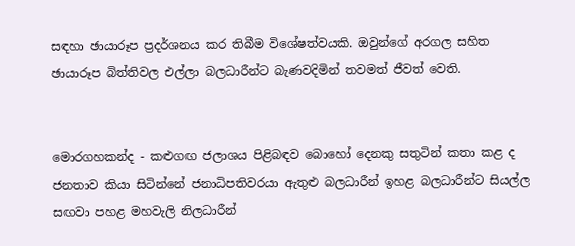සඳහා ඡායාරූප ප්‍රදර්ශනය කර තිබීම විශේෂත්වයකි. ඔවුන්ගේ අරගල සහිත ඡායාරූප බිත්තිවල එල්ලා බලධාරීන්ට බැණවදිමින් තවමත් ජීවත් වෙති.


මොරගහකන්ද - කළුගඟ ජලාශය පිළිබඳව බොහෝ දෙනකු සතුටින් කතා කළ ද ජනතාව කියා සිටින්නේ ජනාධිපතිවරයා ඇතුළු බලධාරීන් ඉහළ බලධාරීන්ට සියල්ල සඟවා පහළ මහවැලි නිලධාරීන්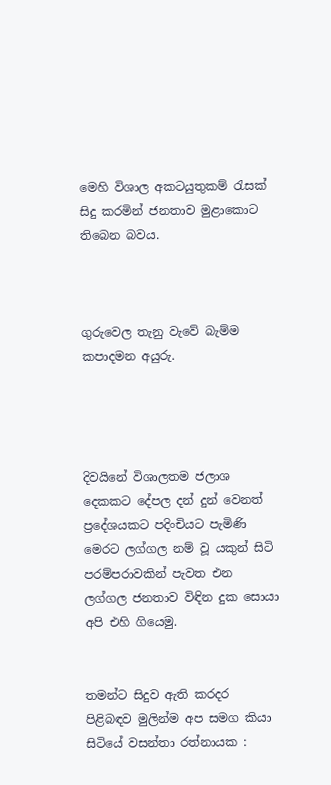මෙහි විශාල අකටයුතුකම් රැසක් සිදු කරමින් ජනතාව මුළාකොට තිබෙන බවය.



ගුරුවෙල තැනු වැවේ බැම්ම කපාදමන අයුරු.




දිවයිනේ විශාලතම ජලාශ දෙකකට දේපල දන් දුන් වෙනත් ප්‍රදේශයකට පදිංචියට පැමිණි මෙරට ලග්ගල නම් වූ යකුන් සිටි පරම්පරාවකින් පැවත එන ලග්ගල ජනතාව විඳින දුක සොයා අපි එහි ගියෙමු.


තමන්ට සිදුව ඇති කරදර පිළිබඳව මුලින්ම අප සමග කියා සිටියේ වසන්තා රත්නායක :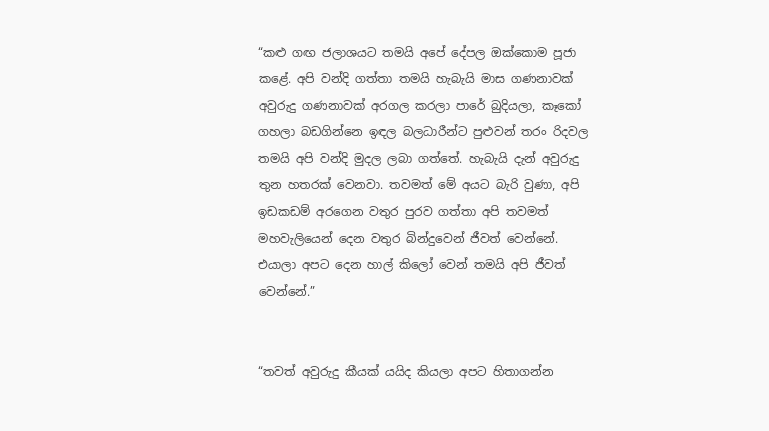“කළු ගඟ ජලාශයට තමයි අපේ දේපල ඔක්කොම පූජා කළේ. අපි වන්දි ගත්තා තමයි හැබැයි මාස ගණනාවක් අවුරුදු ගණනාවක් අරගල කරලා පාරේ බුදියලා, කෑකෝ ගහලා බඩගින්නෙ ඉඳල බලධාරීන්ට පුළුවන් තරං රිදවල තමයි අපි වන්දි මුදල ලබා ගත්තේ. හැබැයි දැන් අවුරුදු තුන හතරක් වෙනවා. තවමත් මේ අයට බැරි වුණා, අපි ඉඩකඩම් අරගෙන වතුර පුරව ගත්තා අපි තවමත් මහවැලියෙන් දෙන වතුර බින්දුවෙන් ජීවත් වෙන්නේ. එයාලා අපට දෙන හාල් කිලෝ වෙන් තමයි අපි ජීවත් වෙන්නේ.”


“තවත් අවුරුදු කීයක් යයිද කියලා අපට හිතාගන්න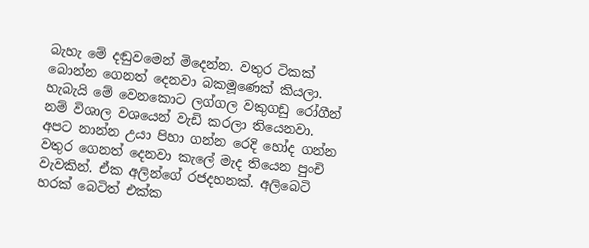බැහැ මේ දඬුවමෙන් මිදෙන්න. වතුර ටිකක් බොන්න ගෙනත් දෙනවා බකමූණෙක් කියලා. හැබැයි මේ වෙනකොට ලග්ගල වකුගඩු රෝගීන් නම් විශාල වශයෙන් වැඩි කරලා තියෙනවා. අපට නාන්න උයා පිහා ගන්න රෙදි හෝද ගන්න වතුර ගෙනත් දෙනවා කැලේ මැද තියෙන පුංචි වැවකින්. ඒක අලින්ගේ රජදහනක්. අලිබෙටි හරක් බෙටිත් එක්ක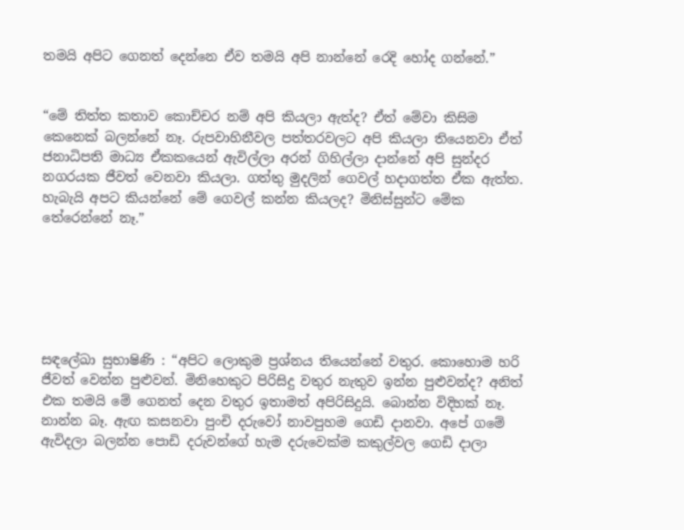තමයි අපිට ගෙනත් දෙන්නෙ ඒව තමයි අපි නාන්නේ රෙදි හෝද ගන්නේ.”


“මේ තිත්ත කතාව කොච්චර නම් අපි කියලා ඇත්ද? ඒත් මේවා කිසිම කෙනෙක් බලන්නේ නෑ. රුපවාහිනීවල පත්තරවලට අපි කියලා තියෙනවා ඒත් ජනාධිපති මාධ්‍ය ඒකකයෙන් ඇවිල්ලා අරන් ගිහිල්ලා දාන්නේ අපි සුන්දර නගරයක ජීවත් වෙනවා කියලා. ගත්තු මුදලින් ගෙවල් හදාගත්ත ඒක ඇත්ත. හැබැයි අපට කියන්නේ මේ ගෙවල් කන්න කියලද? මිනිස්සුන්ට මේක තේරෙන්නේ නෑ.”






සඳලේඛා සුභාෂිණි : “අපිට ලොකුම ප්‍රශ්නය තියෙන්නේ වතුර. කොහොම හරි ජීවත් වෙන්න පුළුවන්. මිනිහෙකුට පිරිසිදු වතුර නැතුව ඉන්න පුළුවන්ද? අනිත් එක තමයි මේ ගෙනත් දෙන වතුර ඉතාමත් අපිරිසිදුයි. බොන්න විදිහක් නෑ. නාන්න බෑ. ඇඟ කසනවා පුංචි දරුවෝ නාවපුහම ගෙඩි දානවා. අපේ ගමේ ඇවිදලා බලන්න පොඩි දරුවන්ගේ හැම දරුවෙක්ම කකුල්වල ගෙඩි දාලා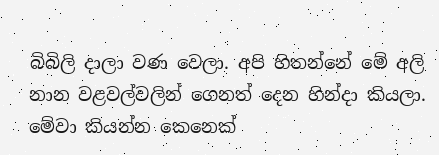බිබිලි දාලා වණ වෙලා. අපි හිතන්නේ මේ අලි නාන වළවල්වලින් ගෙනත් දෙන හින්දා කියලා. මේවා කියන්න කෙනෙක්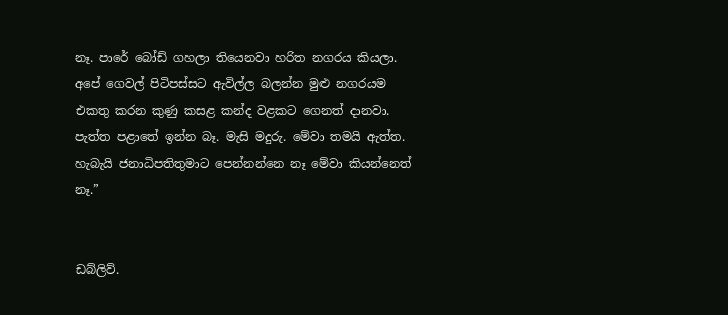නෑ. පාරේ බෝඩ් ගහලා තියෙනවා හරිත නගරය කියලා. අපේ ගෙවල් පිටිපස්සට ඇවිල්ල බලන්න මුළු නගරයම එකතු කරන කුණු කසළ කන්ද වළකට ගෙනත් දානවා. පැත්ත පළාතේ ඉන්න බෑ. මැසි මදුරු. මේවා තමයි ඇත්ත. හැබැයි ජනාධිපතිතුමාට පෙන්නන්නෙ නෑ මේවා කියන්නෙත් නෑ.”


ඩබ්ලිව්.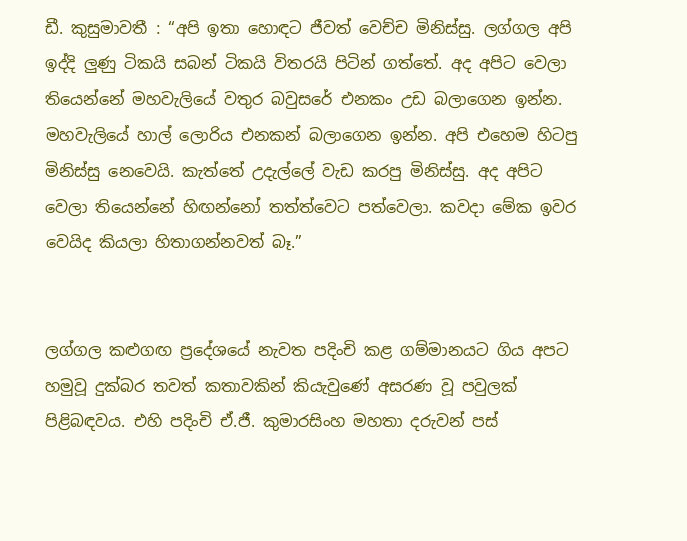ඩී. කුසුමාවතී : “අපි ඉතා හොඳට ජීවත් වෙච්ච මිනිස්සු. ලග්ගල අපි ඉද්දි ලුණු ටිකයි සබන් ටිකයි විතරයි පිටින් ගත්තේ. අද අපිට වෙලා තියෙන්නේ මහවැලියේ වතුර බවුසරේ එනකං උඩ බලාගෙන ඉන්න. මහවැලියේ හාල් ලොරිය එනකන් බලාගෙන ඉන්න. අපි එහෙම හිටපු මිනිස්සු නෙවෙයි. කැත්තේ උදැල්ලේ වැඩ කරපු මිනිස්සු. අද අපිට වෙලා තියෙන්නේ හිඟන්නෝ තත්ත්වෙට පත්වෙලා. කවදා මේක ඉවර වෙයිද කියලා හිතාගන්නවත් බෑ.”


ලග්ගල කළුගඟ ප්‍රදේශයේ නැවත පදිංචි කළ ගම්මානයට ගිය අපට හමුවූ දුක්බර තවත් කතාවකින් කියැවුණේ අසරණ වූ පවුලක් පිළිබඳවය. එහි පදිංචි ඒ.ජී. කුමාරසිංහ මහතා දරුවන් පස්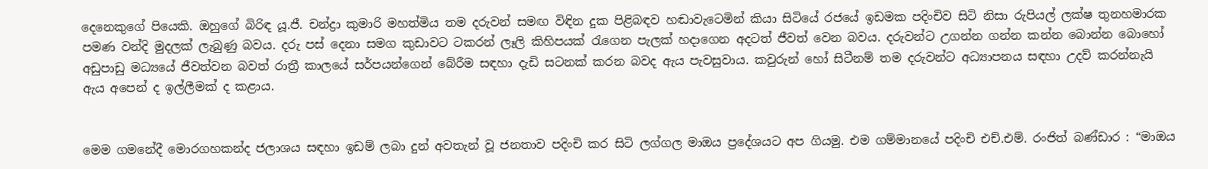දෙනෙකුගේ පියෙකි. ඔහුගේ බිරිඳ යූ.ජී. චන්ද්‍රා කුමාරි මහත්මිය තම දරුවන් සමඟ විඳින දුක පිළිබඳව හඬාවැටෙමින් කියා සිටියේ රජයේ ඉඩමක පදිංචිව සිටි නිසා රුපියල් ලක්ෂ තුනහමාරක පමණ වන්දි මුදලක් ලැබුණු බවය. දරු පස් දෙනා සමග කුඩාවට ටකරන් ලෑලි කිහිපයක් රැගෙන පැලක් හදාගෙන අදටත් ජීවත් වෙන බවය. දරුවන්ට උගන්න ගන්න කන්න බොන්න බොහෝ අඩුපාඩු මධ්‍යයේ ජීවත්වන බවත් රාත්‍රී කාලයේ සර්පයන්ගෙන් බේරීම සඳහා දැඩි සටනක් කරන බවද ඇය පැවසුවාය. කවුරුන් හෝ සිටීනම් තම දරුවන්ට අධ්‍යාපනය සඳහා උදව් කරන්නැයි ඇය අපෙන් ද ඉල්ලීමක් ද කළාය.


මෙම ගමනේදී මොරගහකන්ද ජලාශය සඳහා ඉඩම් ලබා දුන් අවතැන් වූ ජනතාව පදිංචි කර සිටි ලග්ගල මාඔය ප්‍රදේශයට අප ගියමු. එම ගම්මානයේ පදිංචි එච්.එම්. රංජිත් බණ්ඩාර : “මාඔය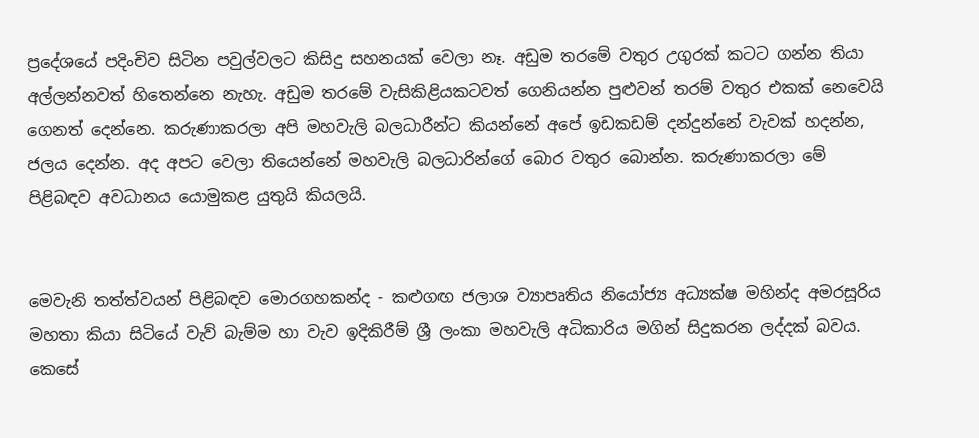ප්‍රදේශයේ පදිංචිව සිටින පවුල්වලට කිසිදු සහනයක් වෙලා නෑ. අඩුම තරමේ වතුර උගුරක් කටට ගන්න තියා අල්ලන්නවත් හිතෙන්නෙ නැහැ. අඩුම තරමේ වැසිකිළියකටවත් ගෙනියන්න පුළුවන් තරම් වතුර එකක් නෙවෙයි ගෙනත් දෙන්නෙ. කරුණාකරලා අපි මහවැලි බලධාරීන්ට කියන්නේ අපේ ඉඩකඩම් දන්දුන්නේ වැවක් හදන්න, ජලය දෙන්න. අද අපට වෙලා තියෙන්නේ මහවැලි බලධාරින්ගේ බොර වතුර බොන්න. කරුණාකරලා මේ පිළිබඳව අවධානය යොමුකළ යුතුයි කියලයි.


මෙවැනි තත්ත්වයන් පිළිබඳව මොරගහකන්ද - කළුගඟ ජලාශ ව්‍යාපෘතිය නියෝජ්‍ය අධ්‍යක්ෂ මහින්ද අමරසූරිය මහතා කියා සිටියේ වැව් බැම්ම හා වැව ඉදිකිරීම් ශ්‍රී ලංකා මහවැලි අධිකාරිය මගින් සිදුකරන ලද්දක් බවය. කෙසේ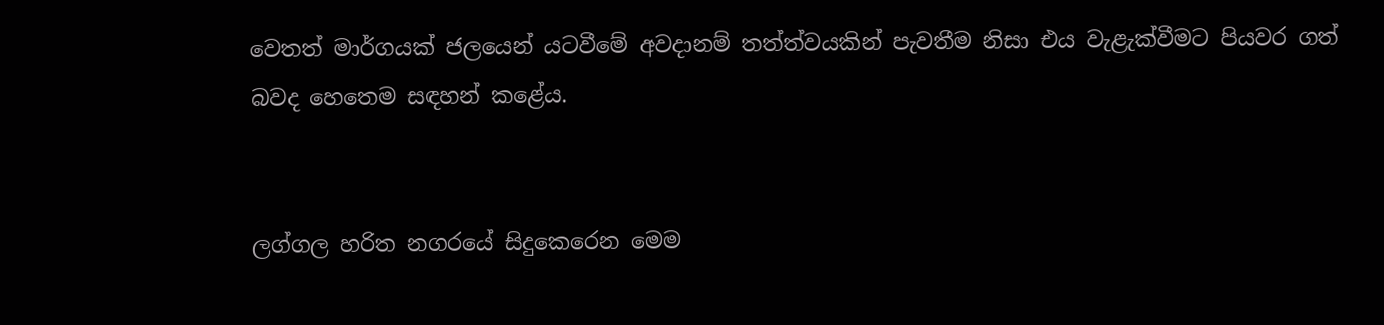වෙතත් මාර්ගයක් ජලයෙන් යටවීමේ අවදානම් තත්ත්වයකින් පැවතීම නිසා එය වැළැක්වීමට පියවර ගත් බවද හෙතෙම සඳහන් කළේය.


ලග්ගල හරිත නගරයේ සිදුකෙරෙන මෙම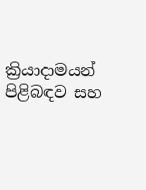ක්‍රියාදාමයන් පිළිබඳව සහ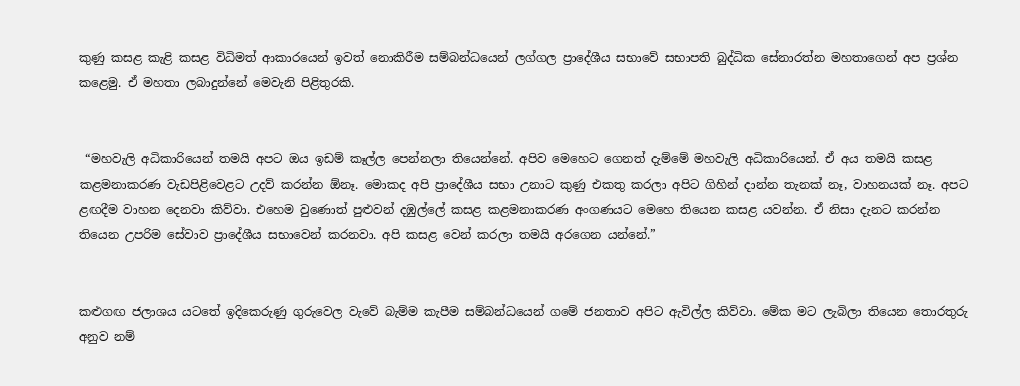කුණු කසළ කැළි කසළ විධිමත් ආකාරයෙන් ඉවත් නොකිරීම සම්බන්ධයෙන් ලග්ගල ප්‍රාදේශීය සභාවේ සභාපති බුද්ධික සේනාරත්න මහතාගෙන් අප ප්‍රශ්න කළෙමු. ඒ මහතා ලබාදුන්නේ මෙවැනි පිළිතුරකි.


 “මහවැලි අධිකාරියෙන් තමයි අපට ඔය ඉඩම් කෑල්ල පෙන්නලා තියෙන්නේ. අපිව මෙහෙට ගෙනත් දැම්මේ මහවැලි අධිකාරියෙන්. ඒ අය තමයි කසළ කළමනාකරණ වැඩපිළිවෙළට උදව් කරන්න ඕනෑ. මොකද අපි ප්‍රාදේශීය සභා උනාට කුණු එකතු කරලා අපිට ගිහින් දාන්න තැනක් නෑ, වාහනයක් නෑ. අපට ළඟදීම වාහන දෙනවා කිව්වා. එහෙම වුණොත් පුළුවන් දඹුල්ලේ කසළ කළමනාකරණ අංගණයට මෙහෙ තියෙන කසළ යවන්න. ඒ නිසා දැනට කරන්න තියෙන උපරිම සේවාව ප්‍රාදේශීය සභාවෙන් කරනවා. අපි කසළ වෙන් කරලා තමයි අරගෙන යන්නේ.”


කළුගඟ ජලාශය යටතේ ඉදිකෙරුණු ගුරුවෙල වැවේ බැම්ම කැපීම සම්බන්ධයෙන් ගමේ ජනතාව අපිට ඇවිල්ල කිව්වා. මේක මට ලැබිලා තියෙන තොරතුරු අනුව නම්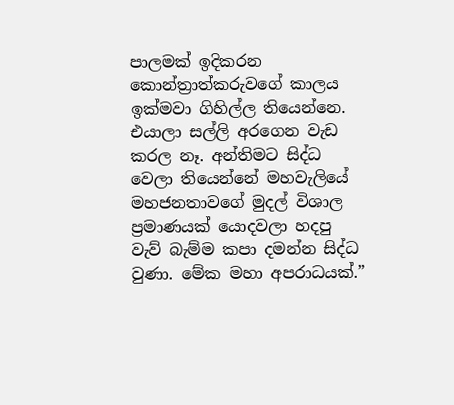පාලමක් ඉදිකරන කොන්ත්‍රාත්කරුවගේ කාලය ඉක්මවා ගිහිල්ල තියෙන්නෙ. එයාලා සල්ලි අරගෙන වැඩ කරල නෑ. අන්තිමට සිද්ධ වෙලා තියෙන්නේ මහවැලියේ මහජනතාවගේ මුදල් විශාල ප්‍රමාණයක් යොදවලා හදපු වැව් බැම්ම කපා දමන්න සිද්ධ වුණා. මේක මහා අපරාධයක්.”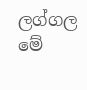ලග්ගල මේ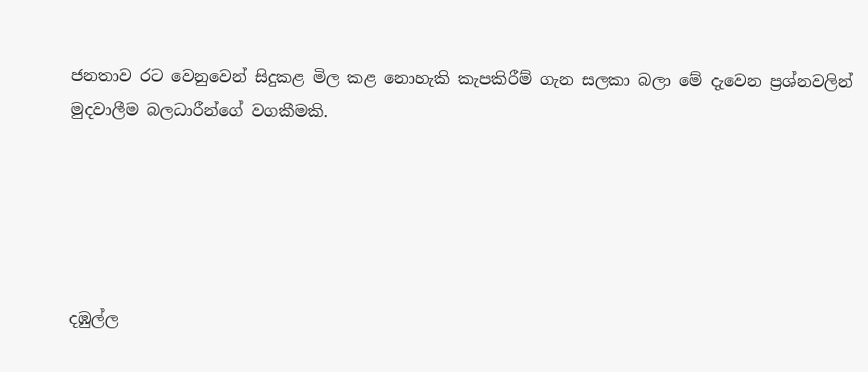ජනතාව රට වෙනුවෙන් සිදුකළ මිල කළ නොහැකි කැපකිරීම් ගැන සලකා බලා මේ දැවෙන ප්‍රශ්නවලින් මුදවාලීම බලධාරීන්ගේ වගකීමකි.





දඹුල්ල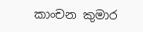කාංචන කුමාර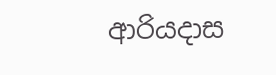ආරියදාස